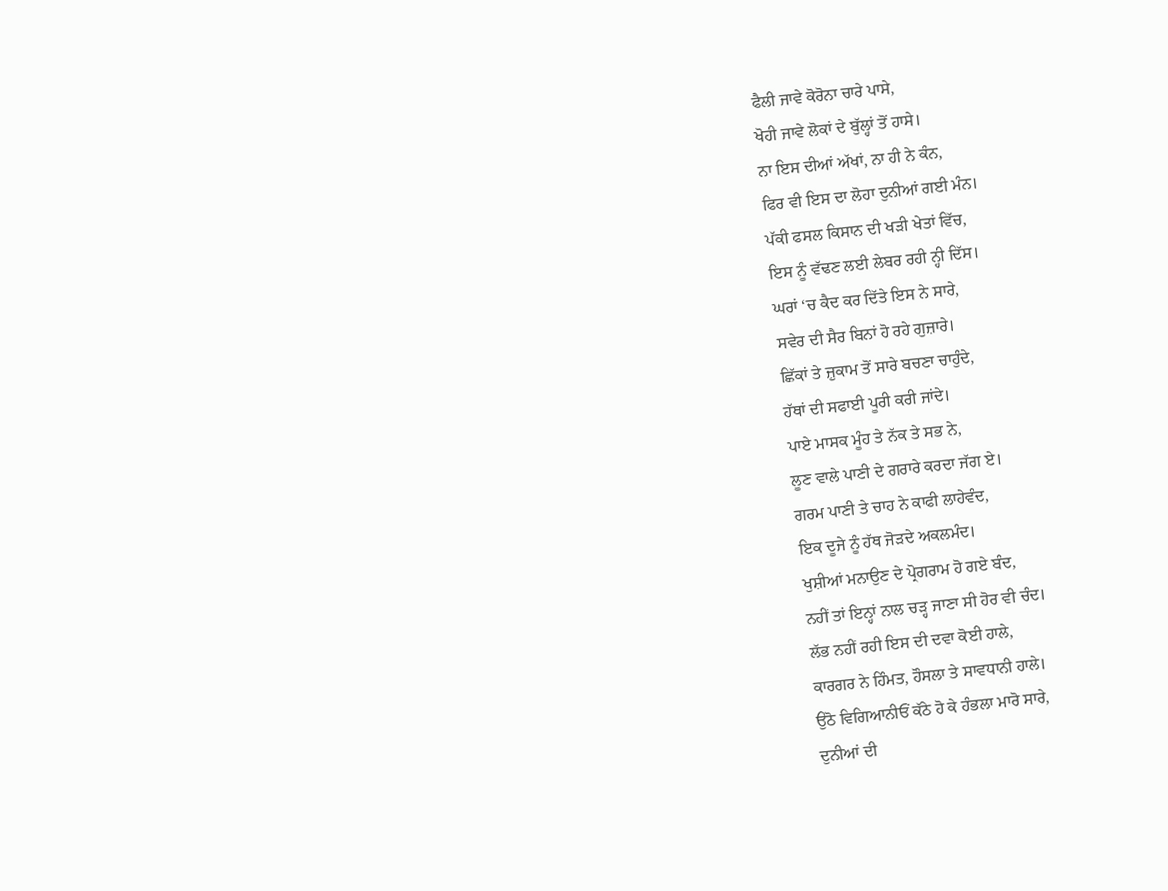ਫੈਲੀ ਜਾਵੇ ਕੋਰੋਨਾ ਚਾਰੇ ਪਾਸੇ,
ਖੋਹੀ ਜਾਵੇ ਲੋਕਾਂ ਦੇ ਬੁੱਲ੍ਹਾਂ ਤੋਂ ਹਾਸੇ।
ਨਾ ਇਸ ਦੀਆਂ ਅੱਖਾਂ, ਨਾ ਹੀ ਨੇ ਕੰਨ,
ਫਿਰ ਵੀ ਇਸ ਦਾ ਲੋਹਾ ਦੁਨੀਆਂ ਗਈ ਮੰਨ।
ਪੱਕੀ ਫਸਲ ਕਿਸਾਨ ਦੀ ਖੜੀ ਖੇਤਾਂ ਵਿੱਚ,
ਇਸ ਨੂੰ ਵੱਢਣ ਲਈ ਲੇਬਰ ਰਹੀ ਨ੍ਹੀ ਦਿੱਸ।
ਘਰਾਂ ‘ਚ ਕੈਦ ਕਰ ਦਿੱਤੇ ਇਸ ਨੇ ਸਾਰੇ,
ਸਵੇਰ ਦੀ ਸੈਰ ਬਿਨਾਂ ਹੋ ਰਹੇ ਗੁਜ਼ਾਰੇ।
ਛਿੱਕਾਂ ਤੇ ਜ਼ੁਕਾਮ ਤੋਂ ਸਾਰੇ ਬਚਣਾ ਚਾਹੁੰਦੇ,
ਹੱਥਾਂ ਦੀ ਸਫਾਈ ਪੂਰੀ ਕਰੀ ਜਾਂਦੇ।
ਪਾਏ ਮਾਸਕ ਮੂੰਹ ਤੇ ਨੱਕ ਤੇ ਸਭ ਨੇ,
ਲੂਣ ਵਾਲੇ ਪਾਣੀ ਦੇ ਗਰਾਰੇ ਕਰਦਾ ਜੱਗ ਏ।
ਗਰਮ ਪਾਣੀ ਤੇ ਚਾਹ ਨੇ ਕਾਫੀ ਲਾਹੇਵੰਦ,
ਇਕ ਦੂਜੇ ਨੂੰ ਹੱਥ ਜੋੜਦੇ ਅਕਲਮੰਦ।
ਖੁਸ਼ੀਆਂ ਮਨਾਉਣ ਦੇ ਪ੍ਰੋਗਰਾਮ ਹੋ ਗਏ ਬੰਦ,
ਨਹੀਂ ਤਾਂ ਇਨ੍ਹਾਂ ਨਾਲ ਚੜ੍ਹ ਜਾਣਾ ਸੀ ਹੋਰ ਵੀ ਚੰਦ।
ਲੱਭ ਨਹੀਂ ਰਹੀ ਇਸ ਦੀ ਦਵਾ ਕੋਈ ਹਾਲੇ,
ਕਾਰਗਰ ਨੇ ਹਿੰਮਤ, ਹੌਸਲਾ ਤੇ ਸਾਵਧਾਨੀ ਹਾਲੇ।
ਉਠੋ ਵਿਗਿਆਨੀਓਂ ਕੱਠੇ ਹੋ ਕੇ ਹੰਭਲਾ ਮਾਰੋ ਸਾਰੇ,
ਦੁਨੀਆਂ ਦੀ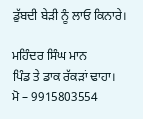ਡੁੱਬਦੀ ਬੇੜੀ ਨੂੰ ਲਾਓ ਕਿਨਾਰੇ।

ਮਹਿੰਦਰ ਸਿੰਘ ਮਾਨ
ਪਿੰਡ ਤੇ ਡਾਕ ਰੱਕੜਾਂ ਢਾਹਾ।
ਮੋ – 9915803554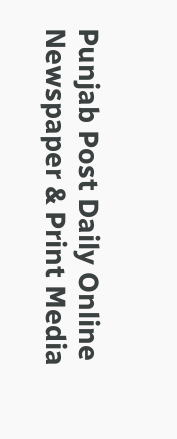Punjab Post Daily Online Newspaper & Print Media